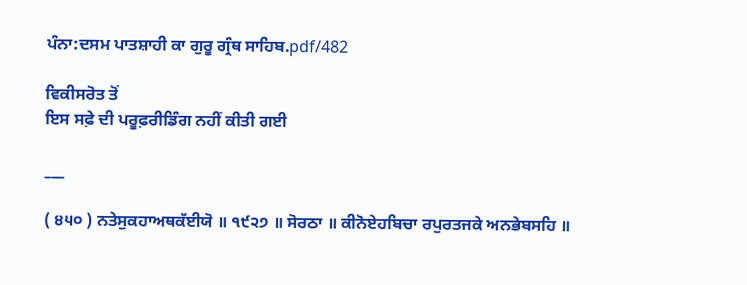ਪੰਨਾ:ਦਸਮ ਪਾਤਸ਼ਾਹੀ ਕਾ ਗੁਰੂ ਗ੍ਰੰਥ ਸਾਹਿਬ.pdf/482

ਵਿਕੀਸਰੋਤ ਤੋਂ
ਇਸ ਸਫ਼ੇ ਦੀ ਪਰੂਫ਼ਰੀਡਿੰਗ ਨਹੀਂ ਕੀਤੀ ਗਈ

___

( ੪੫੦ ) ਨਤੇਸੁਕਹਾਅਥਕੱਈਯੋ ॥ ੧੯੨੭ ॥ ਸੋਰਠਾ ॥ ਕੀਨੋਏਹਬਿਚਾ ਰਪੁਰਤਜਕੇ ਅਨਭੇਬਸਹਿ ॥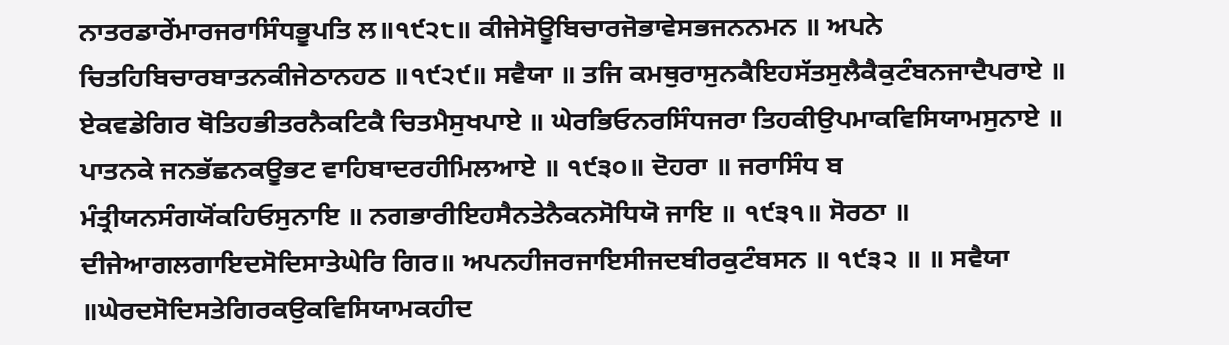ਨਾਤਰਡਾਰੇਂਮਾਰਜਰਾਸਿੰਧਭੂਪਤਿ ਲ॥੧੯੨੮॥ ਕੀਜੇਸੋਊਬਿਚਾਰਜੋਭਾਵੇਸਭਜਨਨਮਨ ॥ ਅਪਨੇ ਚਿਤਹਿਬਿਚਾਰਬਾਤਨਕੀਜੇਠਾਨਹਠ ॥੧੯੨੯॥ ਸਵੈਯਾ ॥ ਤਜਿ ਕਮਥੁਰਾਸੁਨਕੈਇਹਸੱਤਸੁਲੈਕੈਕੁਟੰਬਨਜਾਦੈਪਰਾਏ ॥ ਏਕਵਡੇਗਿਰ ਥੋਤਿਹਭੀਤਰਨੈਕਟਿਕੈ ਚਿਤਮੈਸੁਖਪਾਏ ॥ ਘੇਰਭਿਓਨਰਸਿੰਧਜਰਾ ਤਿਹਕੀਉਪਮਾਕਵਿਸਿਯਾਮਸੁਨਾਏ ॥ ਪਾਤਨਕੇ ਜਨਭੱਛਨਕਊਭਟ ਵਾਹਿਬਾਦਰਹੀਮਿਲਆਏ ॥ ੧੯੩੦॥ ਦੋਹਰਾ ॥ ਜਰਾਸਿੰਧ ਬ ਮੰਤ੍ਰੀਯਨਸੰਗਯੋਂਕਹਿਓਸੁਨਾਇ ॥ ਨਗਭਾਰੀਇਹਸੈਨਤੇਨੈਕਨਸੋਧਿਯੋ ਜਾਇ ॥ ੧੯੩੧॥ ਸੋਰਠਾ ॥ ਦੀਜੇਆਗਲਗਾਇਦਸੋਦਿਸਾਤੇਘੇਰਿ ਗਿਰ॥ ਅਪਨਹੀਜਰਜਾਇਸੀਜਦਬੀਰਕੁਟੰਬਸਨ ॥ ੧੯੩੨ ॥ ॥ ਸਵੈਯਾ ॥ਘੇਰਦਸੋਦਿਸਤੇਗਿਰਕਉਕਵਿਸਿਯਾਮਕਹੀਦ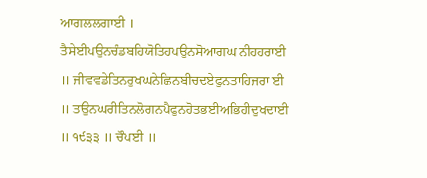ਆਗਲਲਗਾਈ । ਤੈਸੇਈਪਉਨਚੰਡਬਹਿਯੋਤਿਹਪਉਨਸੋਆਗਘ ਨੀਹਹਰਾਈ ॥ ਜੀਵਵਡੇਤਿਨਰੁਖਘਨੇਛਿਨਬੀਚਦਏਫੁਨਤਾਹਿਜਰਾ ਈ ॥ ਤਉਨਘਰੀਤਿਨਲੋਗਨਪੈਫੁਨਹੋਤਭਈਅਭਿਹੀਦੁਖਦਾਈ ॥ ੧੯੩੩ ॥ ਚੌਪਈ ॥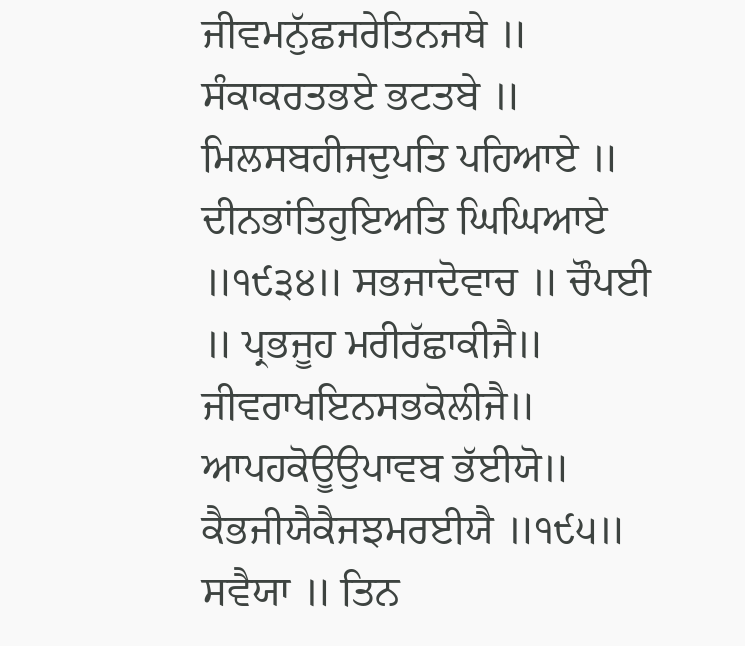ਜੀਵਮਨੁੱਛਜਰੇਤਿਨਜਥੇ ॥ ਸੰਕਾਕਰਤਭਏ ਭਟਤਬੇ ॥ ਮਿਲਸਬਹੀਜਦੁਪਤਿ ਪਹਿਆਏ ॥ ਦੀਨਭਾਂਤਿਹੁਇਅਤਿ ਘਿਘਿਆਏ ॥੧੯੩੪॥ ਸਭਜਾਦੋਵਾਚ ॥ ਚੌਪਈ ॥ ਪ੍ਰਭਜੂਹ ਮਰੀਰੱਛਾਕੀਜੈ॥ ਜੀਵਰਾਖਇਨਸਭਕੋਲੀਜੈ॥ ਆਪਹਕੋਊਉਪਾਵਬ ਭੱਈਯੋ॥ ਕੈਭਜੀਯੈਕੈਜਝਮਰਈਯੈ ॥੧੯੫॥ ਸਵੈਯਾ ॥ ਤਿਨ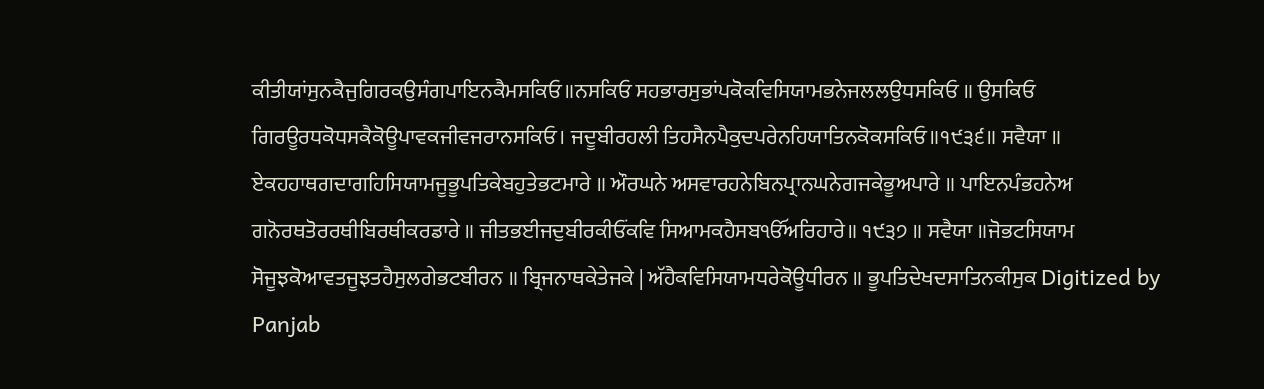ਕੀਤੀਯਾਂਸੁਨਕੈਜੁਗਿਰਕਉਸੰਗਪਾਇਨਕੈਮਸਕਿਓ॥ਨਸਕਿਓ ਸਹਭਾਰਸੁਭਾਂਪਕੋਕਵਿਸਿਯਾਮਭਨੇਜਲਲਉਧਸਕਿਓ ॥ ਉਸਕਿਓ ਗਿਰਊਰਧਕੋਧਸਕੈਕੋਊਪਾਵਕਜੀਵਜਰਾਨਸਕਿਓ। ਜਦੂਬੀਰਹਲੀ ਤਿਹਸੈਨਪੈਕੁਦਪਰੇਨਹਿਯਾਤਿਨਕੋਕਸਕਿਓ॥੧੯੩੬॥ ਸਵੈਯਾ ॥ ਏਕਹਹਾਥਗਦਾਗਹਿਸਿਯਾਮਜੂਭੂਪਤਿਕੇਬਹੁਤੇਭਟਮਾਰੇ ॥ ਔਰਘਨੇ ਅਸਵਾਰਹਨੇਬਿਨਪ੍ਰਾਨਘਨੇਗਜਕੇਭੂਅਪਾਰੇ ॥ ਪਾਇਨਪੰਭਹਨੇਅ ਗਨੋਰਥਤੋਰਰਥੀਬਿਰਥੀਕਰਡਾਰੇ ॥ ਜੀਤਭਈਜਦੁਬੀਰਕੀਓਂਕਵਿ ਸਿਆਮਕਹੈਸਬੴਅਰਿਹਾਰੇ॥ ੧੯੩੭ ॥ ਸਵੈਯਾ ॥ਜੋਭਟਸਿਯਾਮ ਸੋਜੂਝਕੋਆਵਤਜੂਝਤਹੈਸੁਲਗੇਭਟਬੀਰਨ ॥ ਬ੍ਰਿਜਨਾਥਕੇਤੇਜਕੇ | ਅੱਹੈਕਵਿਸਿਯਾਮਧਰੇਕੋਊਧੀਰਨ ॥ ਭੂਪਤਿਦੇਖਦਸਾਤਿਨਕੀਸੁਕ Digitized by Panjab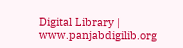Digital Library | www.panjabdigilib.org